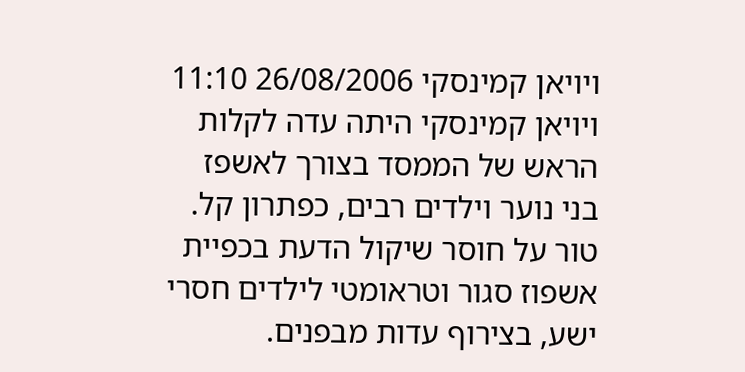ויויאן קמינסקי 26/08/2006 11:10
ויויאן קמינסקי היתה עדה לקלות הראש של הממסד בצורך לאשפז בני נוער וילדים רבים, כפתרון קל. טור על חוסר שיקול הדעת בכפיית אשפוז סגור וטראומטי לילדים חסרי ישע, בצירוף עדות מבפנים.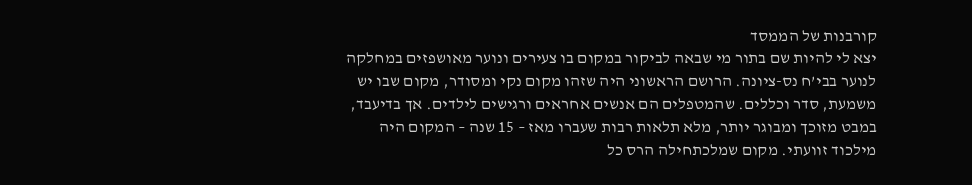קורבנות של הממסד
יצא לי להיות שם בתור מי שבאה לביקור במקום בו צעירים ונוער מאושפזים במחלקה לנוער בבי’ח נס-ציונה. הרושם הראשוני היה שזהו מקום נקי ומסודר, מקום שבו יש משמעת, סדר וכללים. שהמטפלים הם אנשים אחראים ורגישים לילדים. אך בדיעבד, במבט מזוכך ומבוגר יותר, מלא תלאות רבות שעברו מאז – 15 שנה – המקום היה מילכוד זוועתי. מקום שמלכתחילה הרס כל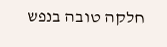חלקה טובה בנפש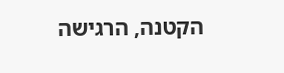הקטנה, הרגישה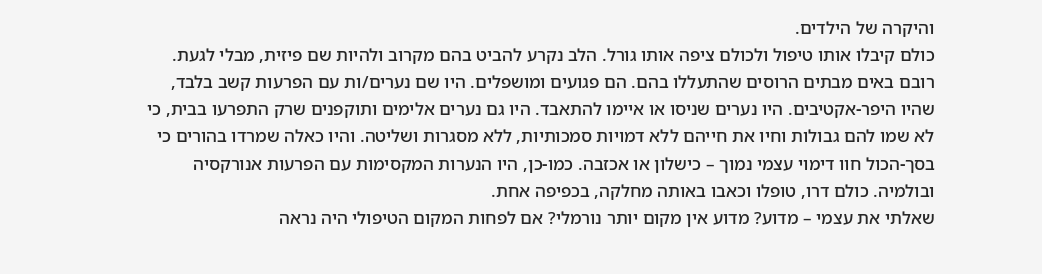והיקרה של הילדים.
כולם קיבלו אותו טיפול ולכולם ציפה אותו גורל. הלב נקרע להביט בהם מקרוב ולהיות שם פיזית, מבלי לגעת. רובם באים מבתים הרוסים שהתעללו בהם. הם פגועים ומושפלים. היו שם נערים/ות עם הפרעות קשב בלבד, שהיו היפר-אקטיבים. היו נערים שניסו או איימו להתאבד. היו גם נערים אלימים ותוקפנים שרק התפרעו בבית, כי לא שמו להם גבולות וחיו את חייהם ללא דמויות סמכותיות, ללא מסגרות ושליטה. והיו כאלה שמרדו בהורים כי בסך-הכול חוו דימוי עצמי נמוך – כישלון או אכזבה. כמו-כן, היו הנערות המקסימות עם הפרעות אנורקסיה ובולמיה. כולם דרו, טופלו וכאבו באותה מחלקה, בכפיפה אחת.
שאלתי את עצמי – מדוע? מדוע אין מקום יותר נורמלי? אם לפחות המקום הטיפולי היה נראה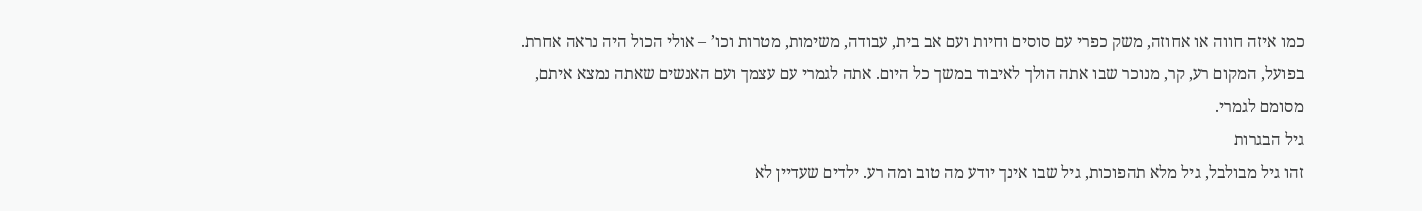כמו איזה חווה או אחוזה, משק כפרי עם סוסים וחיות ועם אב בית, עבודה, משימות, מטרות וכו’ – אולי הכול היה נראה אחרת. בפועל, המקום רע, קר, מנוכר שבו אתה הולך לאיבוד במשך כל היום. אתה לגמרי עם עצמך ועם האנשים שאתה נמצא איתם, מסומם לגמרי.
גיל הבגרות
זהו גיל מבולבל, גיל מלא תהפוכות, גיל שבו אינך יודע מה טוב ומה רע. ילדים שעדיין לא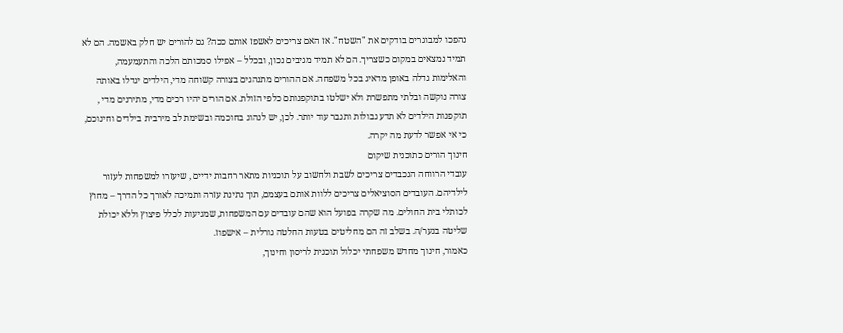נהפכו למבוגרים בודקים את "השטח". אז האם צריכים לאשפז אותם ככה? גם להורים יש חלק באשמה. הם לא תמיד נמצאים במקום כשצריך. הם לא תמיד מגיבים נכון, ובכלל – אפילו סמכותם הלכה והתעמעמה, והאלימות גדלה באופן מדאיג בכל משפחה. אם ההורים מתנהגים בצורה קשוחה מדי, הילדים יגדלו באותה צורה נוקשה ובלתי מתפשרת ולא ישלטו בתוקפנותם כלפי הזולת. אם הורים יהיו רכים מדי, מתירנים מדי , תוקפנות הילדים לא תדע גבולות ותגבר עוד יותר. לכן, יש לנהוג בחוכמה ובשימת לב מירבית בילדים וחינוכם, כי אי אפשר לדעת מה יקרה.
חינוך הורים כתוכנית שיקום
עובדי הרווחה הנכבדים צריכים לשבת ולחשוב על תוכניות מתאר רחבות ידיים , שיעזרו למשפחות לעזור לילדיהם. העובדים הסוציאלים צריכים ללוות אותם בעצמם, תוך נתינת עזרה ותמיכה לאורך כל הדרך – מחוץ לכותלי בית החולים. מה שקרה בפועל הוא שהם עובדים עם המשפחות, שמגיעות לכלל פיצוץ וללא יכולת שליטה בנער/ה. בשלב זה הם מחליטים בטעות החלטה גורלית – אישפוז.
כאמור, חינוך מחדש משפחתי יכלול תוכנית לריסון וחינוך,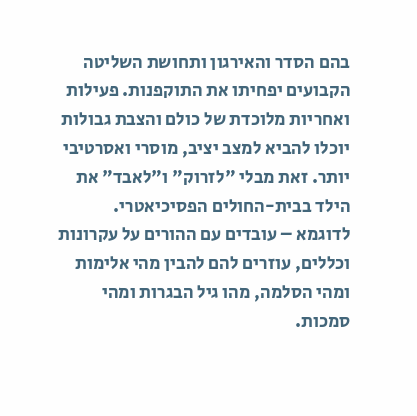בהם הסדר והאירגון ותחושת השליטה הקבועים יפחיתו את התוקפנות. פעילות ואחריות מלוכדת של כולם והצבת גבולות יוכלו להביא למצב יציב, מוסרי ואסרטיבי יותר. זאת מבלי "לזרוק" ו"לאבד" את הילד בבית-החולים הפסיכיאטרי.
לדוגמא – עובדים עם ההורים על עקרונות וכללים, עוזרים להם להבין מהי אלימות ומהי הסלמה, מהו גיל הבגרות ומהי סמכות.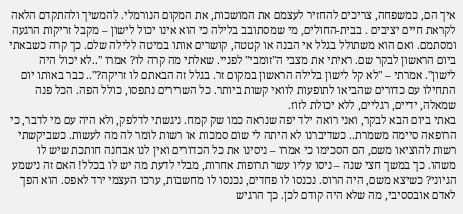איך הם, כמשפחה, צריכים להחזיר לעצמם את המושכות, את המקום הנורמלי. להמשיך ולהתקדם הלאה לקראת חיים יציבים . בבית-החולים, מי שמסתובב בלילה כי הוא אינו יכול לישון – מקבל זריקות הרגעה ומסתמם. ואם הוא משתולל בגלל אי הבנה או קטטה, קושרים אותו במיטה ללילה שלם. כך קרה כשבאתי ביום הראשון לבקר שם. ראיתי את מצבי ה"זומבי" לפניי. שאלתי מה קרה לו? אמרו "..לא יכול היה לישון". אמרתי – "לא קל לישון בלילה הראשון במקום זר. בגלל זה הבאתם לו זריקה?".. כבר באותו יום התחילו עם כדורים שהביאו לתופעות לוואי קשות ביותר. כל השרירים נתפסו, כולל הפה. הכל פנה שמאלה, ידיים, רגליים, ללא יכולת לזוז.
באתי ביום הבא לבקר, ואני רואה ילד יפה שנראה כמו שק קמח. ניגשתי לדלפק, ולא היה עם מי לדבר, כי הרופאה סיימה משמרת.. כשדיברנו לא היתה לי שום סמכות או רשות לומר לה מה לעשות. כשביקשתי רשות להוציאו משם, הם הסכימו כי אמרו – ניסינו את כל הכדורים ואין לנו אבחנה חותכת שיש לו משהו. כך במשך חצי שנה – ניסו עליו עשר תרופות אחרות, מבלי לדעת מה יש לו בכלל! האם זה נישמע הגיוני? כשיצא משם, היה הרוס. נכנסו לו פחדים, נכנסו לו מחשבות, ערכו העצמי ירד לאפס. הוא הפך לאדם אובססיבי, מה שלא היה קודם לכן. כך הרגיש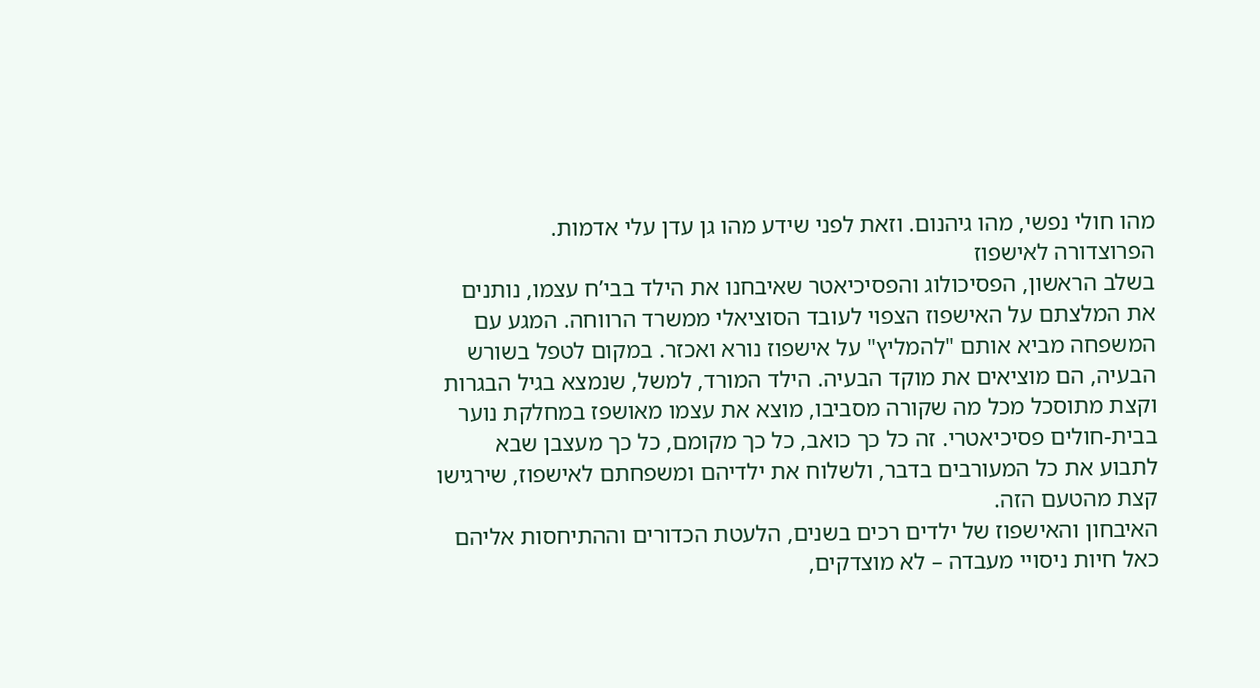מהו חולי נפשי, מהו גיהנום. וזאת לפני שידע מהו גן עדן עלי אדמות.
הפרוצדורה לאישפוז
בשלב הראשון, הפסיכולוג והפסיכיאטר שאיבחנו את הילד בבי’ח עצמו, נותנים את המלצתם על האישפוז הצפוי לעובד הסוציאלי ממשרד הרווחה. המגע עם המשפחה מביא אותם "להמליץ" על אישפוז נורא ואכזר. במקום לטפל בשורש הבעיה, הם מוציאים את מוקד הבעיה. הילד המורד, למשל, שנמצא בגיל הבגרות וקצת מתוסכל מכל מה שקורה מסביבו, מוצא את עצמו מאושפז במחלקת נוער בבית-חולים פסיכיאטרי. זה כל כך כואב, כל כך מקומם, כל כך מעצבן שבא לתבוע את כל המעורבים בדבר, ולשלוח את ילדיהם ומשפחתם לאישפוז, שירגישו קצת מהטעם הזה.
האיבחון והאישפוז של ילדים רכים בשנים, הלעטת הכדורים וההתיחסות אליהם כאל חיות ניסויי מעבדה – לא מוצדקים,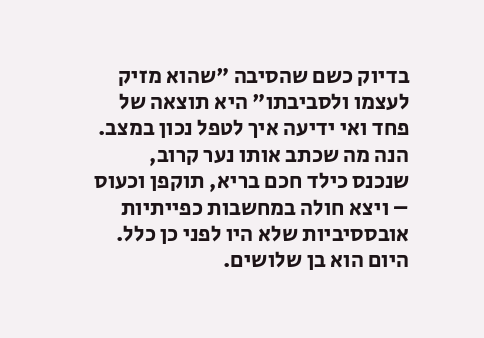בדיוק כשם שהסיבה "שהוא מזיק לעצמו ולסביבתו" היא תוצאה של פחד ואי ידיעה איך לטפל נכון במצב. הנה מה שכתב אותו נער קרוב, שנכנס כילד חכם בריא, תוקפן וכעוס – ויצא חולה במחשבות כפייתיות אובססיביות שלא היו לפני כן כלל. היום הוא בן שלושים.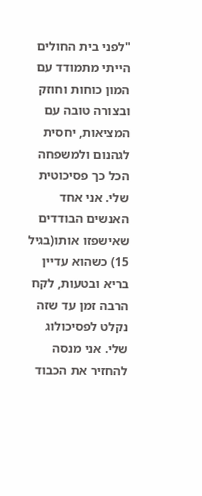"לפני בית החולים הייתי מתמודד עם המון כוחות וחוזק ובצורה טובה עם המציאות, יחסית לגהנום ולמשפחה הכל כך פסיכוטית שלי. אני אחד האנשים הבודדים שאישפזו אותו(בגיל 15) כשהוא עדיין בריא ובטעות, לקח הרבה זמן עד שזה נקלט לפסיכולוג שלי. אני מנסה להחזיר את הכבוד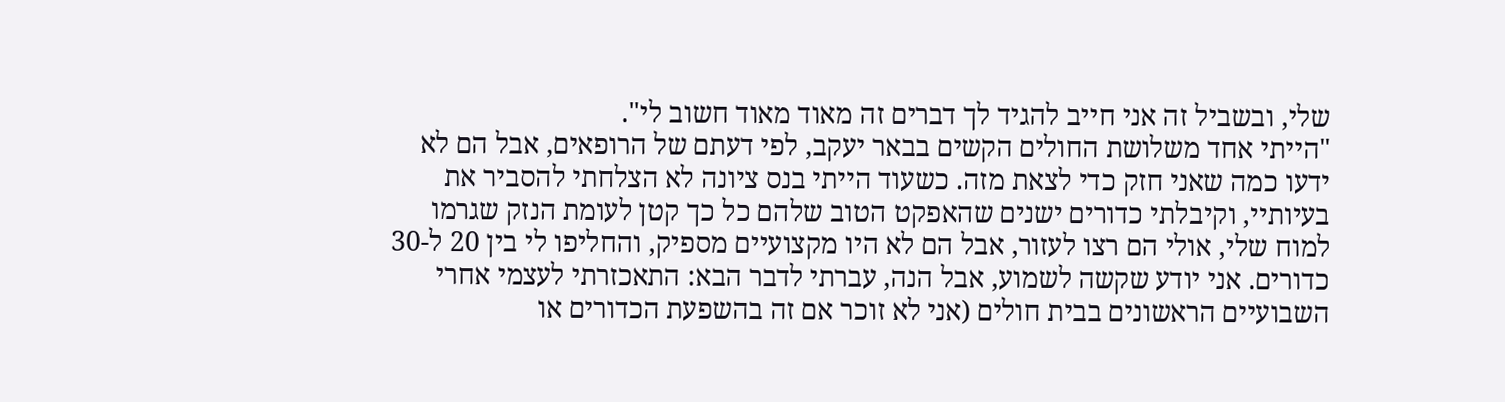שלי, ובשביל זה אני חייב להגיד לך דברים זה מאוד מאוד חשוב לי".
"הייתי אחד משלושת החולים הקשים בבאר יעקב, לפי דעתם של הרופאים, אבל הם לא ידעו כמה שאני חזק כדי לצאת מזה. כשעוד הייתי בנס ציונה לא הצלחתי להסביר את בעיותיי, וקיבלתי כדורים ישנים שהאפקט הטוב שלהם כל כך קטן לעומת הנזק שגרמו למוח שלי, אולי הם רצו לעזור, אבל הם לא היו מקצועיים מספיק, והחליפו לי בין 20 ל-30 כדורים. אני יודע שקשה לשמוע, אבל הנה, עברתי לדבר הבא: התאכזרתי לעצמי אחרי השבועיים הראשונים בבית חולים (אני לא זוכר אם זה בהשפעת הכדורים או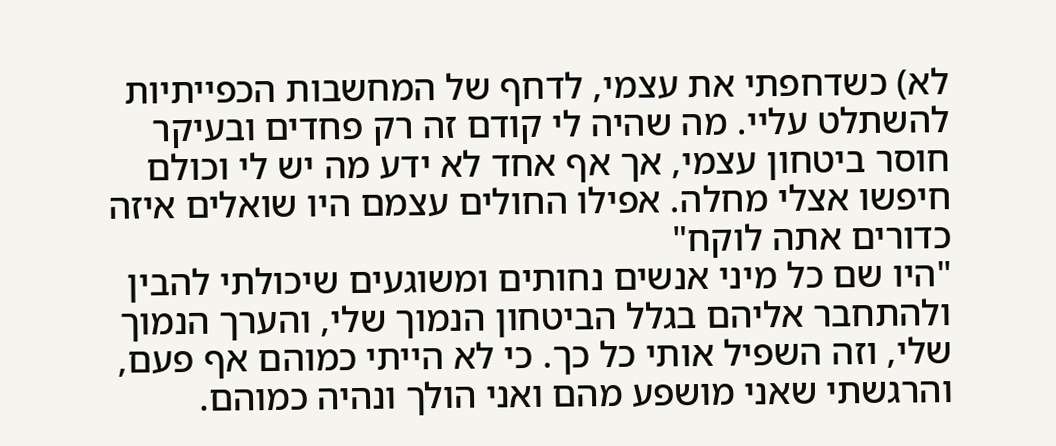לא) כשדחפתי את עצמי, לדחף של המחשבות הכפייתיות להשתלט עליי. מה שהיה לי קודם זה רק פחדים ובעיקר חוסר ביטחון עצמי, אך אף אחד לא ידע מה יש לי וכולם חיפשו אצלי מחלה. אפילו החולים עצמם היו שואלים איזה כדורים אתה לוקח"
"היו שם כל מיני אנשים נחותים ומשוגעים שיכולתי להבין ולהתחבר אליהם בגלל הביטחון הנמוך שלי, והערך הנמוך שלי, וזה השפיל אותי כל כך. כי לא הייתי כמוהם אף פעם, והרגשתי שאני מושפע מהם ואני הולך ונהיה כמוהם.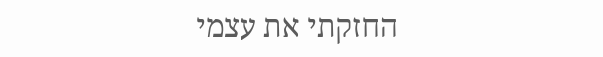החזקתי את עצמי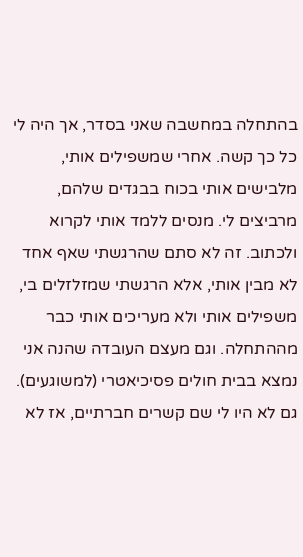בהתחלה במחשבה שאני בסדר, אך היה לי כל כך קשה. אחרי שמשפילים אותי, מלבישים אותי בכוח בבגדים שלהם, מרביצים לי. מנסים ללמד אותי לקרוא ולכתוב. זה לא סתם שהרגשתי שאף אחד לא מבין אותי, אלא הרגשתי שמזלזלים בי, משפילים אותי ולא מעריכים אותי כבר מההתחלה. וגם מעצם העובדה שהנה אני נמצא בבית חולים פסיכיאטרי (למשוגעים). גם לא היו לי שם קשרים חברתיים, אז לא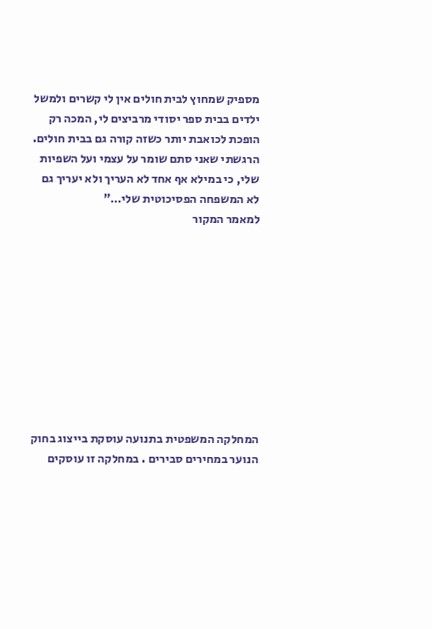מספיק שמחוץ לבית חולים אין לי קשרים ולמשל ילדים בבית ספר יסודי מרביצים לי, המכה רק הופכת לכואבת יותר כשזה קורה גם בבית חולים. הרגשתי שאני סתם שומר על עצמי ועל השפיות שלי, כי במילא אף אחד לא העריך ולא יעריך גם לא המשפחה הפסיכוטית שלי…"
למאמר המקור










המחלקה המשפטית בתנועה עוסקת בייצוג בחוק הנוער במחירים סבירים . במחלקה זו עוסקים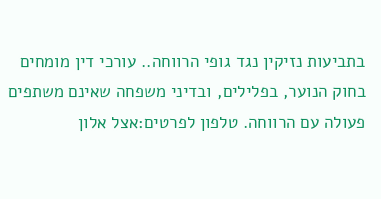בתביעות נזיקין נגד גופי הרווחה.. עורכי דין מומחים בחוק הנוער, בפלילים, ובדיני משפחה שאינם משתפים פעולה עם הרווחה. טלפון לפרטים:אצל אלון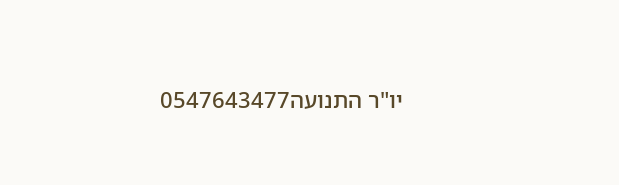יו"ר התנועה0547643477